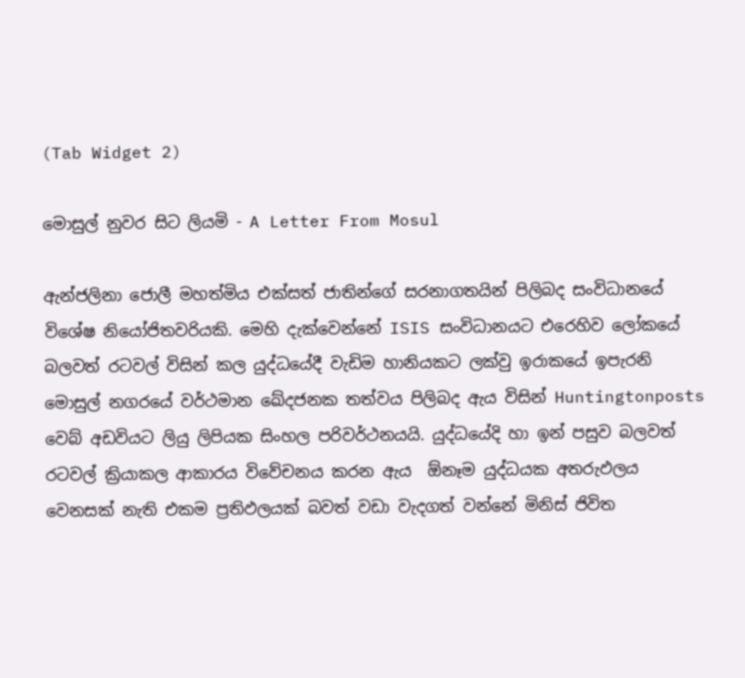(Tab Widget 2)

මොසුල් නුවර සිට ලියමි - A Letter From Mosul

ඇන්ජලිනා ජොලී මහත්මිය එක්සත් ජාතින්ගේ සරනාගතයින් පිලිබද සංවිධානයේ විශේෂ නියෝජිතවරියකි. මෙහි දැක්වෙන්නේ ISIS සංවිධානයට එරෙහිව ලෝකයේ බලවත් රටවල් විසින් කල යුද්ධයේදී වැඩිම හානියකට ලක්වු ඉරාකයේ ඉපැරනි මොසුල් නගරයේ වර්ථමාන ඛේදජනක තත්වය පිලිබද ඇය විසින් Huntingtonposts  වෙබ් අඩවියට ලියු ලිපියක සිංහල පරිවර්ථනයයි. යුද්ධයේදි හා ඉන් පසුව බලවත් රටවල් ක්‍රියාකල ආකාරය විවේචනය කරන ඇය  ඕනෑම යුද්ධයක අතරුඵලය වෙනසක් නැති එකම ප්‍රතිඵලයක් බවත් වඩා වැදගත් වන්නේ මිනිස් ජිවිත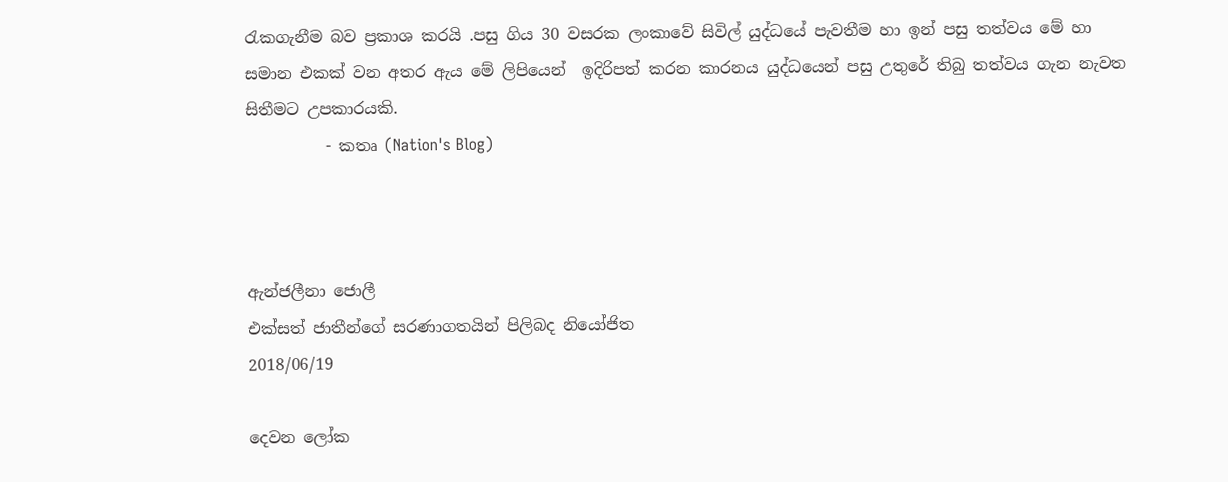රැකගැනීම බව ප්‍රකාශ කරයි .පසු ගිය 30 වසරක ලංකාවේ සිවිල් යුද්ධයේ පැවතීම හා ඉන් පසු තත්වය මේ හා සමාන එකක් වන අතර ඇය මේ ලිපියෙන්  ඉදිරිපත් කරන කාරනය යුද්ධයෙන් පසු උතුරේ තිබු තත්වය ගැන නැවත සිතීමට උපකාරයකි.
          - කතෘ (Nation's Blog)



ඇන්ජලීනා ජොලී
එක්සත් ජාතීන්ගේ සරණාගතයින් පිලිබද නියෝජිත
2018/06/19

දෙවන ලෝක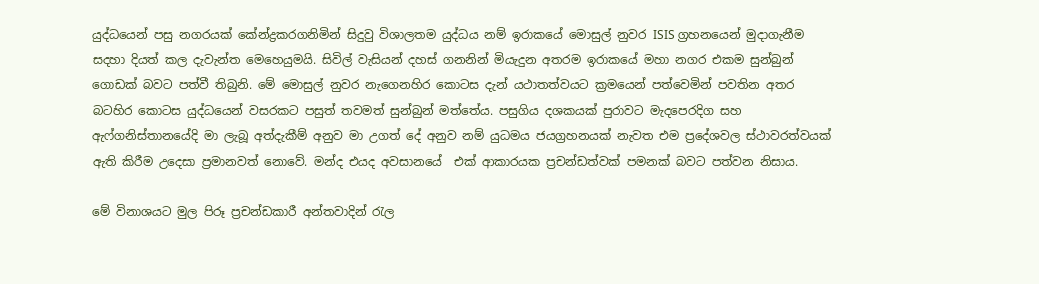යුද්ධයෙන් පසු නගරයක් කේන්ද්‍රකරගනිමින් සිදුවු විශාලතම යුද්ධය නම් ඉරාකයේ මොසුල් නුවර ISIS ග්‍රහනයෙන් මුදාගැනීම සදහා දියත් කල දැවැන්ත මෙහෙයුමයි. සිවිල් වැසියන් දහස් ගනනින් මියැදුන අතරම ඉරාකයේ මහා නගර එකම සුන්බුන් ගොඩක් බවට පත්වී තිබුනි. මේ මොසුල් නුවර නැගෙනහිර කොටස දැන් යථාතත්වයට ක්‍රමයෙන් පත්වෙමින් පවතින අතර බටහිර කොටස යුද්ධයෙන් වසරකට පසුත් තවමත් සුන්බුන් මත්තේය. පසුගිය දශකයක් පුරාවට මැදපෙරදිග සහ ඇෆ්ගනිස්තානයේදි මා ලැබූ අත්දැකීම් අනුව මා උගත් දේ අනුව නම් යුධමය ජයග්‍රහනයක් නැවත එම ප්‍රදේශවල ස්ථාවරත්වයක් ඇති කිරීම උදෙසා ප්‍රමානවත් නොවේ. මන්ද එයද අවසානයේ  එක් ආකාරයක ප්‍රචන්ඩත්වක් පමනක් බවට පත්වන නිසාය.

මේ විනාශයට මුල පිරූ ප්‍රචන්ඩකාරී අන්තවාදින් රැල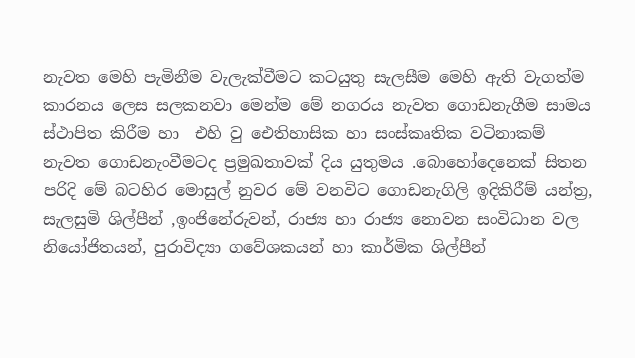නැවත මෙහි පැමිනීම වැලැක්වීමට කටයුතු සැලසීම මෙහි ඇති වැගත්ම කාරනය ලෙස සලකනවා මෙන්ම මේ නගරය නැවත ගොඩනැගීම සාමය ස්ථාපිත කිරීම හා  එහි වු ඓතිහාසික හා සංස්කෘතික වටිනාකම් නැවත ගොඩනැංවීමටද ප්‍රමුඛතාවක් දිය යුතුමය .බොහෝදෙනෙක් සිතන පරිදි මේ බටහිර මොසුල් නුවර මේ වනවිට ගොඩනැගිලි ඉදිකිරීම් යන්ත්‍ර, සැලසුමි ශිල්පීන් ,ඉංජිනේරුවන්, රාජ්‍ය හා රාජ්‍ය නොවන සංවිධාන වල නියෝජිතයන්, පුරාවිද්‍යා ගවේශකයන් හා කාර්මික ශිල්පීන්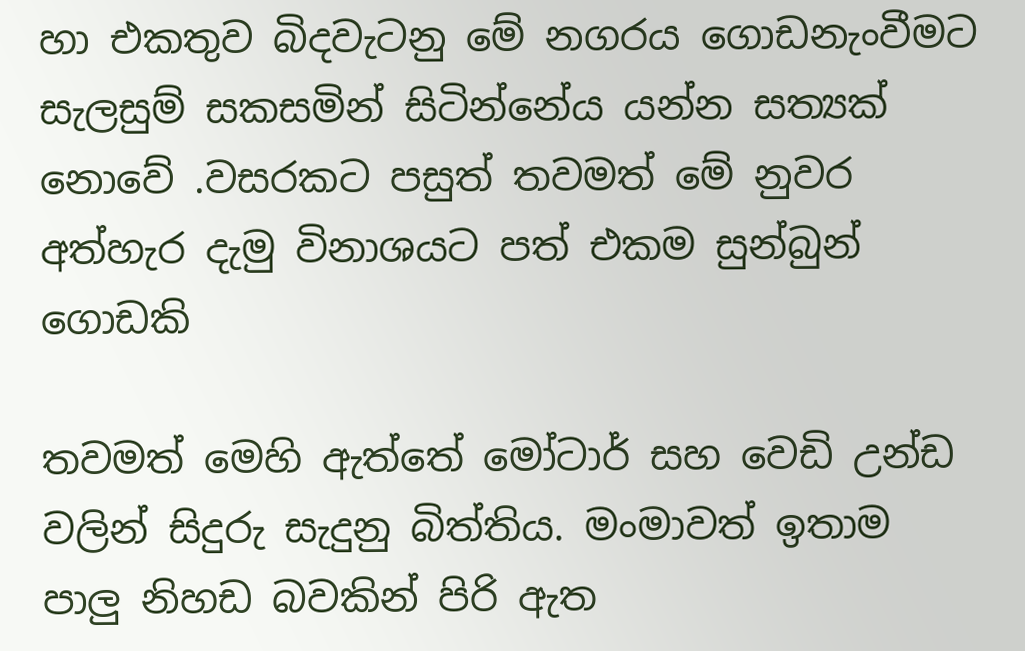හා එකතුව බිදවැටනු මේ නගරය ගොඩනැංවීමට සැලසුම් සකසමින් සිටින්නේය යන්න සත්‍යක් නොවේ .වසරකට පසුත් තවමත් මේ නුවර අත්හැර දැමු විනාශයට පත් එකම සුන්බුන් ගොඩකි

තවමත් මෙහි ඇත්තේ මෝටාර් සහ වෙඩි උන්ඩ වලින් සිදුරු සැදුනු බිත්තිය. මංමාවත් ඉතාම පාලු නිහඩ බවකින් පිරි ඇත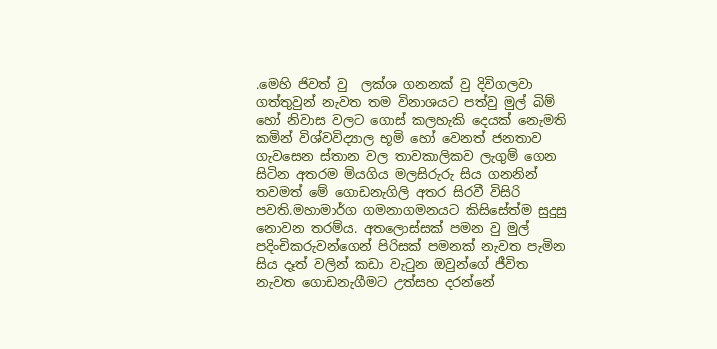.මෙහි ජිවත් වු  ලක්ශ ගනනක් වු දිවිගලවා ගත්තුවුන් නැවත තම විනාශයට පත්වු මුල් බිම් හෝ නිවාස වලට ගොස් කලහැකි දෙයක් නෙැමති කමින් විශ්වවිද්‍යාල භූමි හෝ වෙනත් ජනතාව ගැවසෙන ස්තාන වල තාවකාලිකව ලැගුම් ගෙන සිටින අතරම මියගිය මලසිරුරු සිය ගනනින් තවමත් මේ ගොඩනැගිලි අතර සිරවී විසිරි පවති.මහාමාර්ග ගමනාගමනයට කිසිසේත්ම සුදුසු නොවන තරම්ය. අතලොස්සක් පමන වු මුල් පදිංචිකරුවන්ගෙන් පිරිසක් පමනක් නැවත පැමින සිය දෑත් වලින් කඩා වැටුන ඔවුන්ගේ ජීවිත නැවත ගොඩනැගීමට උත්සහ දරන්නේ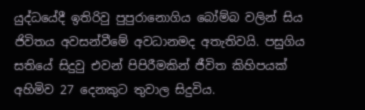යුද්ධයේදී ඉතිරිවු පුපුරානොගිය බෝම්බ වලින් සිය ජිවිතය අවසන්වීමේ අවධානමද අතැතිවයි. පසුගිය සතියේ සිදුවු එවන් පිපිරීමකින් ජීවිත කිහිපයක් අහිමිව 27 දෙනකුට තුවාල සිදුවිය.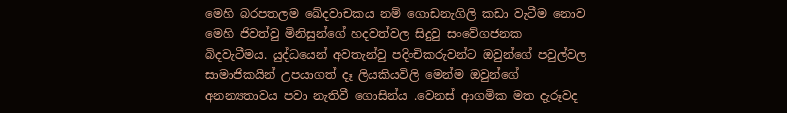මෙහි බරපතලම ඛේදවාචකය නම් ගොඩනැගිලි කඩා වැටීම නොව මෙහි ජිවත්වු මිනිසුන්ගේ හදවත්වල සිදුවු සංවේගජනක බිදවැටීමය. යුද්ධයෙන් අවතැන්වු පදිංචිකරුවන්ට ඔවුන්ගේ පවුල්වල සාමාජිකයින් උපයාගත් දෑ ලියකියවිලි මෙන්ම ඔවුන්ගේ අනන්‍යතාවය පවා නැතිවී ගොසින්ය .වෙනස් ආගමික මත දැරූවද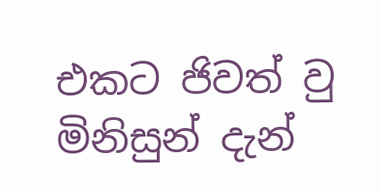එකට ජිවත් වු මිනිසුන් දැන්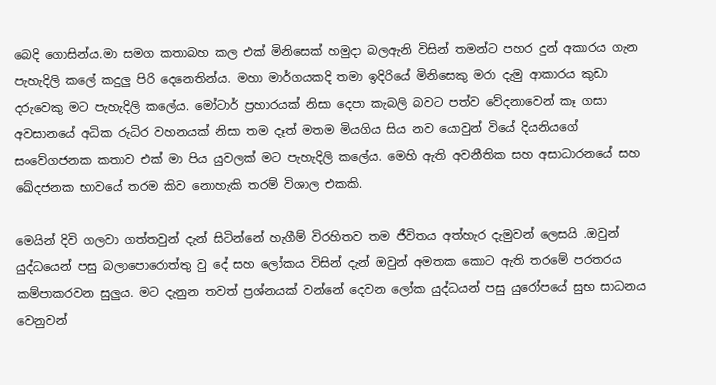බෙදි ගොසින්ය.මා සමග කතාබහ කල එක් මිනිසෙක් හමුදා බලඇනි විසින් තමන්ට පහර දුන් අකාරය ගැන පැහැදිලි කලේ කදුලු පිරි දෙනෙතින්ය. මහා මාර්ගයකදි තමා ඉදිරියේ මිනිසෙකු මරා දැමු ආකාරය කුඩා දරුවෙකු මට පැහැදිලි කලේය. මෝටාර් ප්‍රහාරයක් නිසා දෙපා කැබලි බවට පත්ව වේදනාවෙන් කෑ ගසා අවසානයේ අධික රුධිර වහනයක් නිසා තම දෑත් මතම මියගිය සිය නව යොවුන් වියේ දියනියගේ සංවේගජනක කතාව එක් මා පිය යුවලක් මට පැහැදිලි කලේය. මෙහි ඇති අවනීතික සහ අසාධාරනයේ සහ ඛේදජනක භාවයේ තරම කිව නොහැකි තරම් විශාල එකකි.

මෙයින් දිවි ගලවා ගත්තවුන් දැන් සිටින්නේ හැගීම් විරහිතව තම ජීවිතය අත්හැර දැමුවන් ලෙසයි .ඔවුන් යුද්ධයෙන් පසු බලාපොරොත්තු වු දේ සහ ලෝකය විසින් දැන් ඔවුන් අමතක කොට ඇති තරමේ පරතරය කම්පාකරවන සුලුය. මට දැනුන තවත් ප්‍රශ්නයක් වන්නේ දෙවන ලෝක යුද්ධයන් පසු යුරෝපයේ සුභ සාධනය වෙනුවන්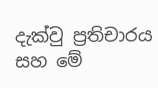දැක්වු ප්‍රතිචාරය සහ මේ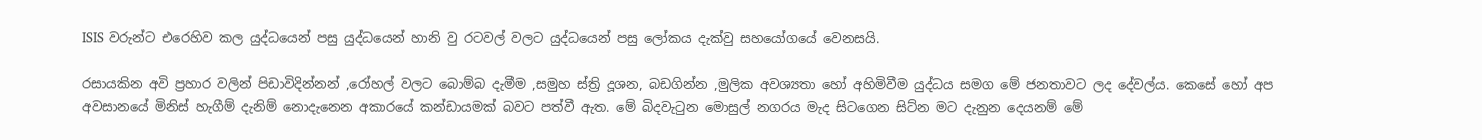ISIS වරුන්ට එරෙහිව කල යුද්ධයෙන් පසු යුද්ධයෙන් හානි වු රටවල් වලට යුද්ධයෙන් පසු ලෝකය දැක්වු සහයෝගයේ වෙනසයි.

රසායකින අවි ප්‍රහාර වලින් පිඩාවිදින්නන් ,රෝහල් වලට බොම්බ දැමීම ,සමුහ ස්ත්‍රි දූශන, බඩගින්න ,මුලික අවශ්‍යතා හෝ අහිමිවීම යුද්ධය සමග මේ ජනතාවට ලද දේවල්ය. කෙසේ හෝ අප අවසානයේ මිනිස් හැගීම් දැනිම් නොදැනෙන අකාරයේ කන්ඩායමක් බවට පත්වී ඇත. මේ බිදවැටුන මොසුල් නගරය මැද සිටගෙන සිට්න මට දැනුන දෙයනම් මේ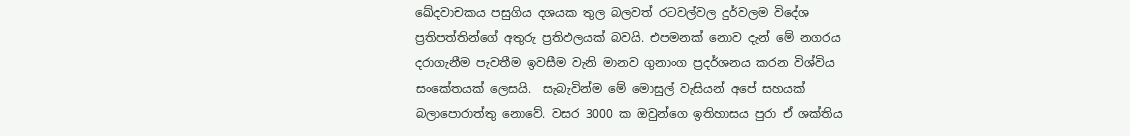ඛේදවාචකය පසුගිය දශයක තුල බලවත් රටවල්වල දුර්වලම විදේශ ප්‍රතිපත්තින්ගේ අතුරු ප්‍රතිඵලයක් බවයි. එපමනක් නොව දැන් මේ නගරය දරාගැනීම පැවතීම ඉවසීම වැනි මානව ගුනාංග ප්‍රදර්ශනය කරන විශ්විය සංකේතයක් ලෙසයි.  සැබැවින්ම මේ මොසුල් වැසියන් අපේ සහයක් බලාපොරාත්තු නොවේ. වසර 3000 ක ඔවුන්ගෙ ඉතිහාසය පුරා ඒ ශක්තිය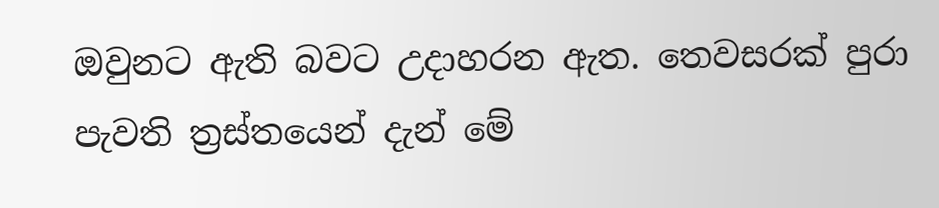ඔවුනට ඇති බවට උදාහරන ඇත. තෙවසරක් පුරා පැවති ත්‍රස්තයෙන් දැන් මේ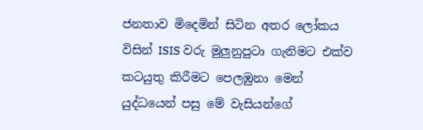ජනතාව මිදෙමින් සිටින අතර ලෝකය විසින් ISIS වරු මුලුනුපුටා ගැනිමට එක්ව කටයුතු කිරීමට පෙලඹුනා මෙන් යුද්ධයෙන් පසු මේ වැසියන්ගේ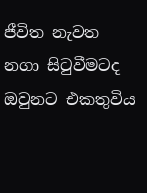ජීවිත නැවත නගා සිටුවීමටද ඔවුනට එකතුවිය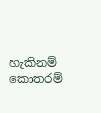හැකිනම් කොතරම්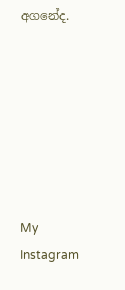අගනේද.







My Instagram